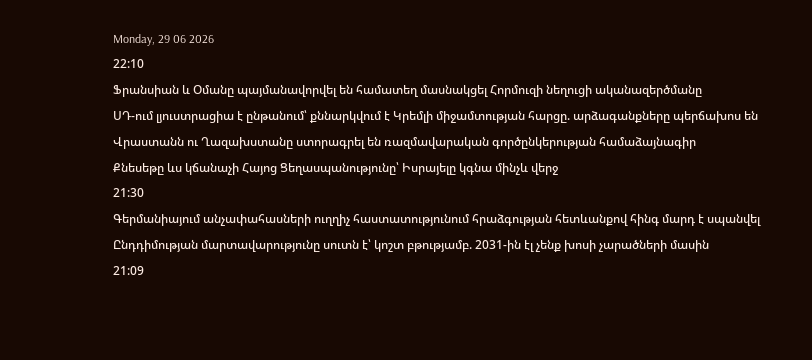Monday, 29 06 2026
22:10
Ֆրանսիան և Օմանը պայմանավորվել են համատեղ մասնակցել Հորմուզի նեղուցի ականազերծմանը
ՍԴ-ում լյուստրացիա է ընթանում՝ քննարկվում է Կրեմլի միջամտության հարցը. արձագանքները պերճախոս են
Վրաստանն ու Ղազախստանը ստորագրել են ռազմավարական գործընկերության համաձայնագիր
Քնեսեթը ևս կճանաչի Հայոց Ցեղասպանությունը՝ Իսրայելը կգնա մինչև վերջ
21:30
Գերմանիայում անչափահասների ուղղիչ հաստատությունում հրաձգության հետևանքով հինգ մարդ է սպանվել
Ընդդիմության մարտավարությունը սուտն է՝ կոշտ բթությամբ. 2031-ին էլ չենք խոսի չարածների մասին
21:09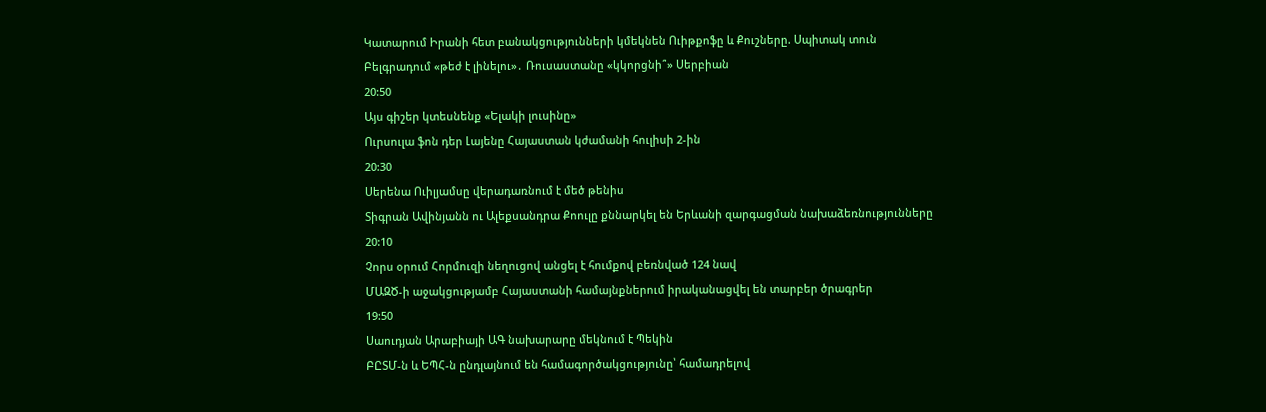Կատարում Իրանի հետ բանակցությունների կմեկնեն Ուիթքոֆը և Քուշները. Սպիտակ տուն
Բելգրադում «թեժ է լինելու»․ Ռուսաստանը «կկորցնի՞» Սերբիան
20:50
Այս գիշեր կտեսնենք «Ելակի լուսինը»
Ուրսուլա ֆոն դեր Լայենը Հայաստան կժամանի հուլիսի 2-ին
20:30
Սերենա Ուիլյամսը վերադառնում է մեծ թենիս
Տիգրան Ավինյանն ու Ալեքսանդրա Քոուլը քննարկել են Երևանի զարգացման նախաձեռնությունները
20:10
Չորս օրում Հորմուզի նեղուցով անցել է հումքով բեռնված 124 նավ
ՄԱԶԾ-ի աջակցությամբ Հայաստանի համայնքներում իրականացվել են տարբեր ծրագրեր
19:50
Սաուդյան Արաբիայի ԱԳ նախարարը մեկնում է Պեկին
ԲԸՏՄ-ն և ԵՊՀ-ն ընդլայնում են համագործակցությունը՝ համադրելով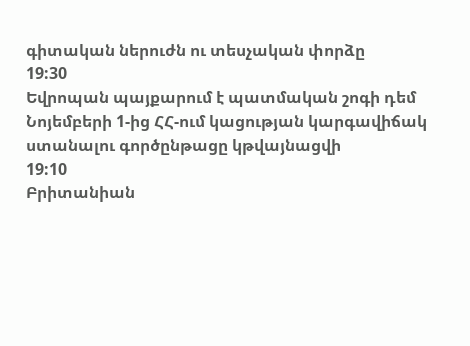գիտական ներուժն ու տեսչական փորձը
19:30
Եվրոպան պայքարում է պատմական շոգի դեմ
Նոյեմբերի 1-ից ՀՀ-ում կացության կարգավիճակ ստանալու գործընթացը կթվայնացվի
19:10
Բրիտանիան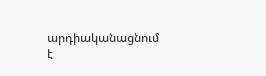արդիականացնում է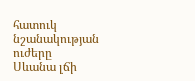հատուկ նշանակության ուժերը
Սևանա լճի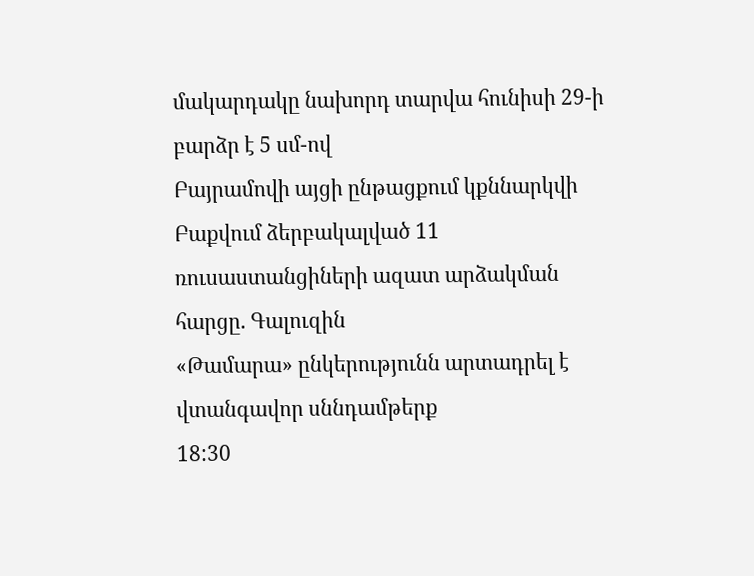մակարդակը նախորդ տարվա հունիսի 29-ի բարձր է 5 սմ-ով
Բայրամովի այցի ընթացքում կքննարկվի Բաքվում ձերբակալված 11 ռուսաստանցիների ազատ արձակման հարցը. Գալուզին
«Թամարա» ընկերությունն արտադրել է վտանգավոր սննդամթերք
18:30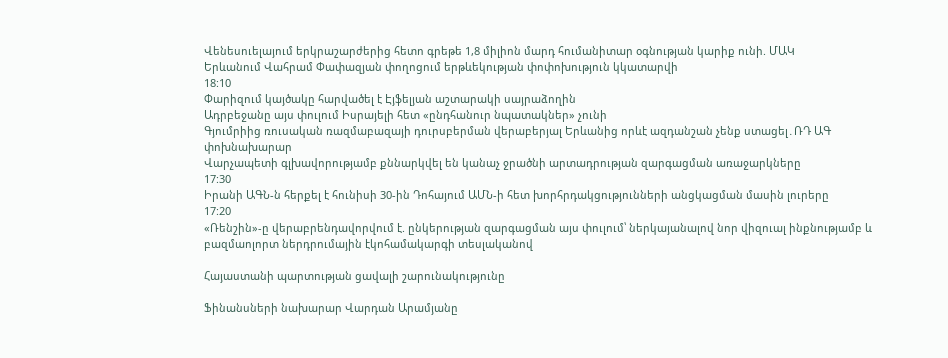Վենեսուելայում երկրաշարժերից հետո գրեթե 1,8 միլիոն մարդ հումանիտար օգնության կարիք ունի. ՄԱԿ
Երևանում Վահրամ Փափազյան փողոցում երթևեկության փոփոխություն կկատարվի
18:10
Փարիզում կայծակը հարվածել է Էյֆելյան աշտարակի սայրաձողին
Ադրբեջանը այս փուլում Իսրայելի հետ «ընդհանուր նպատակներ» չունի
Գյումրիից ռուսական ռազմաբազայի դուրսբերման վերաբերյալ Երևանից որևէ ազդանշան չենք ստացել․ՌԴ ԱԳ փոխնախարար
Վարչապետի գլխավորությամբ քննարկվել են կանաչ ջրածնի արտադրության զարգացման առաջարկները
17:30
Իրանի ԱԳՆ-ն հերքել է հունիսի 30-ին Դոհայում ԱՄՆ-ի հետ խորհրդակցությունների անցկացման մասին լուրերը
17:20
«Ռենշին»-ը վերաբրենդավորվում է. ընկերության զարգացման այս փուլում՝ ներկայանալով նոր վիզուալ ինքնությամբ և բազմաոլորտ ներդրումային էկոհամակարգի տեսլականով

Հայաստանի պարտության ցավալի շարունակությունը

Ֆինանսների նախարար Վարդան Արամյանը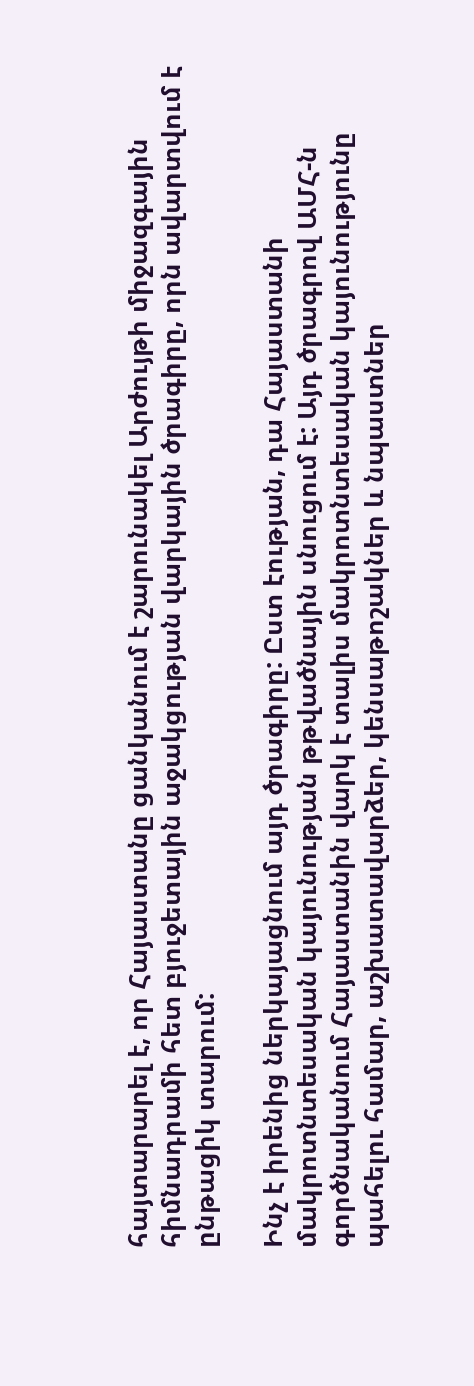հայտարարել է, որ Հայաստանը ցանկանում է շարունակել Արժույթի միջազգային հիմնադրամի հետ բյուջետային աջակցության վարկային ծրագիրը, որն ավարտվում է ընթացիկ տարում:

Ինչ է իրենից ներկայացնում այդ ծրագիրը: Ըստ էության, դա Հայաստանի մակրոտնտեսական կայունության թթվածնային սնուցում է: Այդ ծրագրով ԱՄՀ-ն գործնականում Հայաստանին վարկ է տալիս մակրոտնտեսական կայունությունը պահելու համար, աշխատավարձեր, կենսաթոշակներ և նպաստներ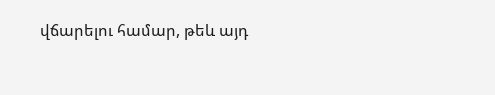վճարելու համար, թեև այդ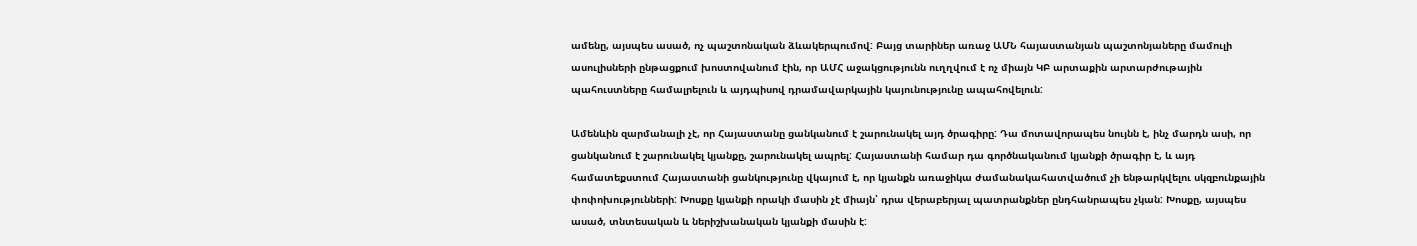ամենը, այսպես ասած, ոչ պաշտոնական ձևակերպումով: Բայց տարիներ առաջ ԱՄՆ հայաստանյան պաշտոնյաները մամուլի ասուլիսների ընթացքում խոստովանում էին, որ ԱՄՀ աջակցությունն ուղղվում է ոչ միայն ԿԲ արտաքին արտարժութային պահուստները համալրելուն և այդպիսով դրամավարկային կայունությունը ապահովելուն:

Ամենևին զարմանալի չէ, որ Հայաստանը ցանկանում է շարունակել այդ ծրագիրը: Դա մոտավորապես նույնն է, ինչ մարդն ասի, որ ցանկանում է շարունակել կյանքը, շարունակել ապրել: Հայաստանի համար դա գործնականում կյանքի ծրագիր է, և այդ համատեքստում Հայաստանի ցանկությունը վկայում է, որ կյանքն առաջիկա ժամանակահատվածում չի ենթարկվելու սկզբունքային փոփոխությունների: Խոսքը կյանքի որակի մասին չէ միայն՝ դրա վերաբերյալ պատրանքներ ընդհանրապես չկան: Խոսքը, այսպես ասած, տնտեսական և ներիշխանական կյանքի մասին է: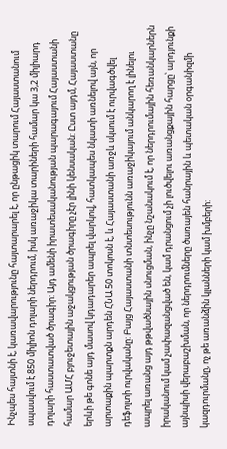Ինչպես հայտնի է, կառավարությունը հայտարարել է, որ ընթացիկ տարում Հայաստանում սպասվում է 850 միլիոն դոլարի ներդրում, իսկ առաջիկա տարիների համար կա 3,2 միլիարդ դոլարի հաստատված ծրագիր: Այդ ամենի իրատեսականության պարագայում Հայաստանի համար ԱՄՀ բյուջետային աջակցության ծրագիրը չէր լինի կենսական: Ըստ այդմ, Հայաստանը երևի թե գոնե այդ մասով կդադարեր ապրել վարկով, հատկապես նկատի առնելով այն, որ արտաքին պարտքն արդեն ՀՆԱ 50 տոկոսն է, և Հայաստանի առջև սկսում է ուրվագծվել դեֆոլտի ուրվականը: Բայց Հայաստանի տնտեսությունն առաջիկայում անկարող է լինելու ապրել առանց այդ թթվածնային սնուցման, ինչը նշանակում է, որ ներդրումային հեռանկարներն իրականում կամ չափազանցված են, կամ դրանցում չի լուծվելու առանցքային հարցը՝ արդյունքի այնպիսի վերաբաշխման, որ ներդրումները ծառայեն հանրային և պետական օրգանիզմի կազդուրմանը, ոչ թե առանձին կլանների կամ խմբերի: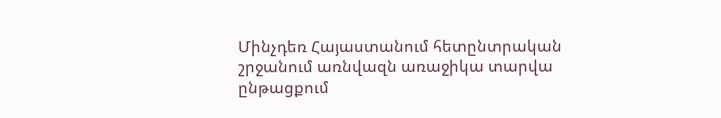Մինչդեռ Հայաստանում հետընտրական շրջանում առնվազն առաջիկա տարվա ընթացքում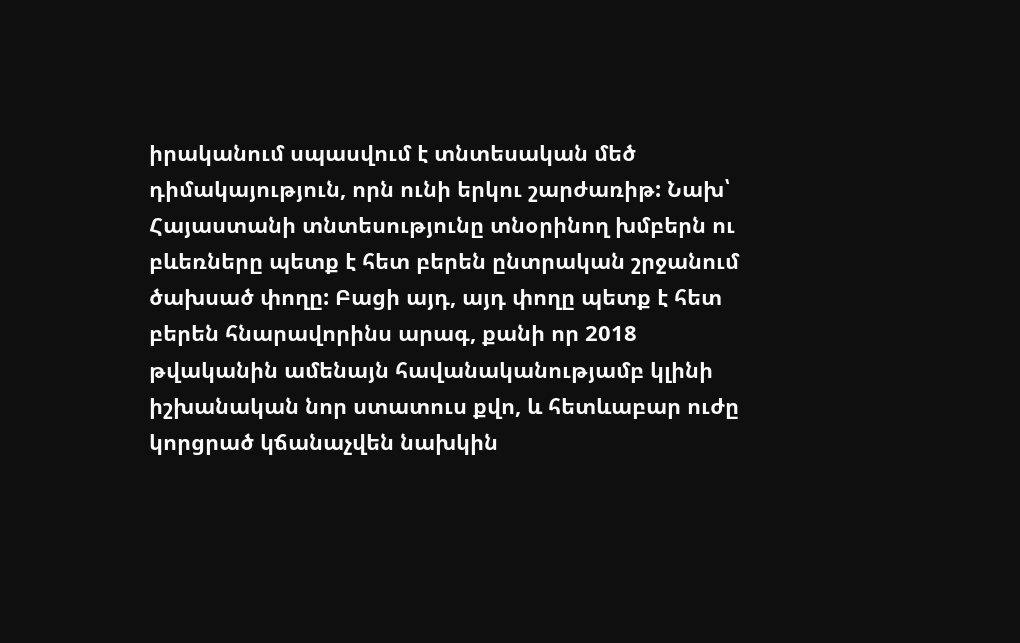իրականում սպասվում է տնտեսական մեծ դիմակայություն, որն ունի երկու շարժառիթ: Նախ՝ Հայաստանի տնտեսությունը տնօրինող խմբերն ու բևեռները պետք է հետ բերեն ընտրական շրջանում ծախսած փողը: Բացի այդ, այդ փողը պետք է հետ բերեն հնարավորինս արագ, քանի որ 2018 թվականին ամենայն հավանականությամբ կլինի իշխանական նոր ստատուս քվո, և հետևաբար ուժը կորցրած կճանաչվեն նախկին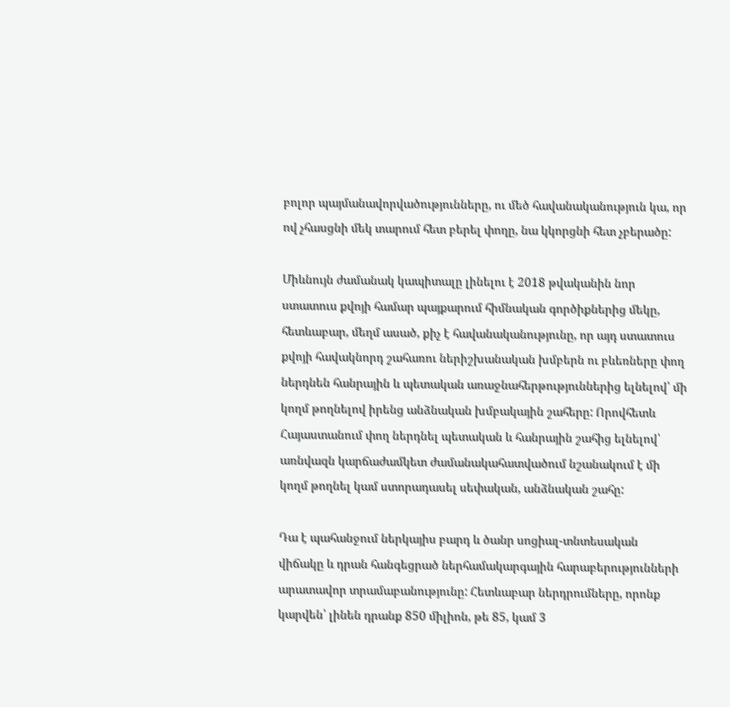բոլոր պայմանավորվածությունները, ու մեծ հավանականություն կա, որ ով չհասցնի մեկ տարում հետ բերել փողը, նա կկորցնի հետ չբերածը:

Միևնույն ժամանակ կապիտալը լինելու է 2018 թվականին նոր ստատուս քվոյի համար պայքարում հիմնական գործիքներից մեկը, հետևաբար, մեղմ ասած, քիչ է հավանականությունը, որ այդ ստատուս քվոյի հավակնորդ շահառու ներիշխանական խմբերն ու բևեռները փող ներդնեն հանրային և պետական առաջնահերթություններից ելնելով՝ մի կողմ թողնելով իրենց անձնական խմբակային շահերը: Որովհետև Հայաստանում փող ներդնել պետական և հանրային շահից ելնելով՝ առնվազն կարճաժամկետ ժամանակահատվածում նշանակում է մի կողմ թողնել կամ ստորադասել սեփական, անձնական շահը:

Դա է պահանջում ներկայիս բարդ և ծանր սոցիալ-տնտեսական վիճակը և դրան հանգեցրած ներհամակարգային հարաբերությունների արատավոր տրամաբանությունը: Հետևաբար ներդրումները, որոնք կարվեն՝ լինեն դրանք 850 միլիոն, թե 85, կամ 3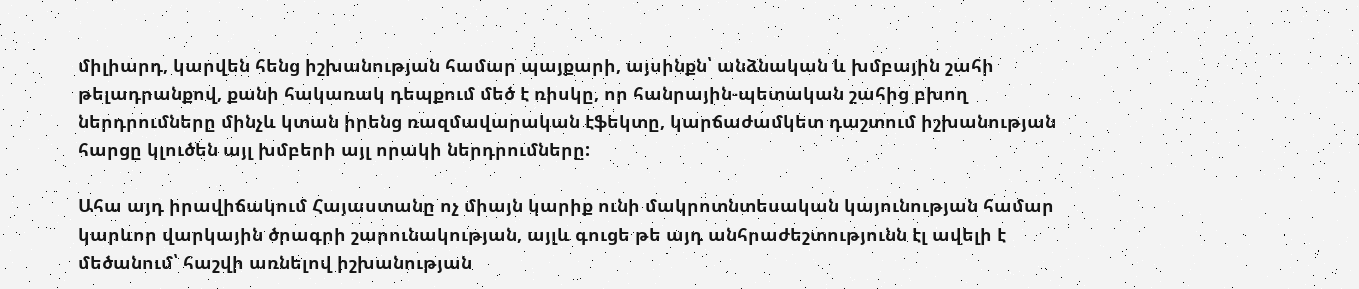միլիարդ, կարվեն հենց իշխանության համար պայքարի, այսինքն՝ անձնական և խմբային շահի թելադրանքով, քանի հակառակ դեպքում մեծ է ռիսկը, որ հանրային-պետական շահից բխող ներդրումները մինչև կտան իրենց ռազմավարական էֆեկտը, կարճաժամկետ դաշտում իշխանության հարցը կլուծեն այլ խմբերի այլ որակի ներդրումները:

Ահա այդ իրավիճակում Հայաստանը ոչ միայն կարիք ունի մակրոտնտեսական կայունության համար կարևոր վարկային ծրագրի շարունակության, այլև գուցե թե այդ անհրաժեշտությունն էլ ավելի է մեծանում՝ հաշվի առնելով իշխանության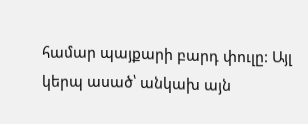համար պայքարի բարդ փուլը: Այլ կերպ ասած՝ անկախ այն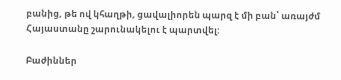բանից, թե ով կհաղթի, ցավալիորեն պարզ է մի բան՝ առայժմ Հայաստանը շարունակելու է պարտվել:

Բաժիններ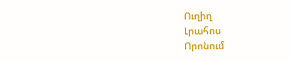Ուղիղ
Լրահոս
Որոնում